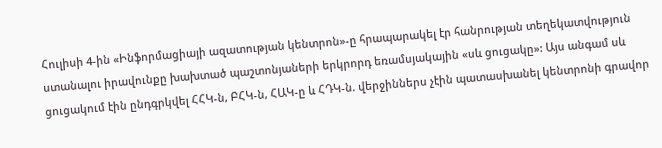Հուլիսի 4-ին «Ինֆորմացիայի ազատության կենտրոն»-ը հրապարակել էր հանրության տեղեկատվություն ստանալու իրավունքը խախտած պաշտոնյաների երկրորդ եռամսյակային «սև ցուցակը»: Այս անգամ սև ցուցակում էին ընդգրկվել ՀՀԿ-ն, ԲՀԿ-ն, ՀԱԿ-ը և ՀԴԿ-ն. վերջիններս չէին պատասխանել կենտրոնի գրավոր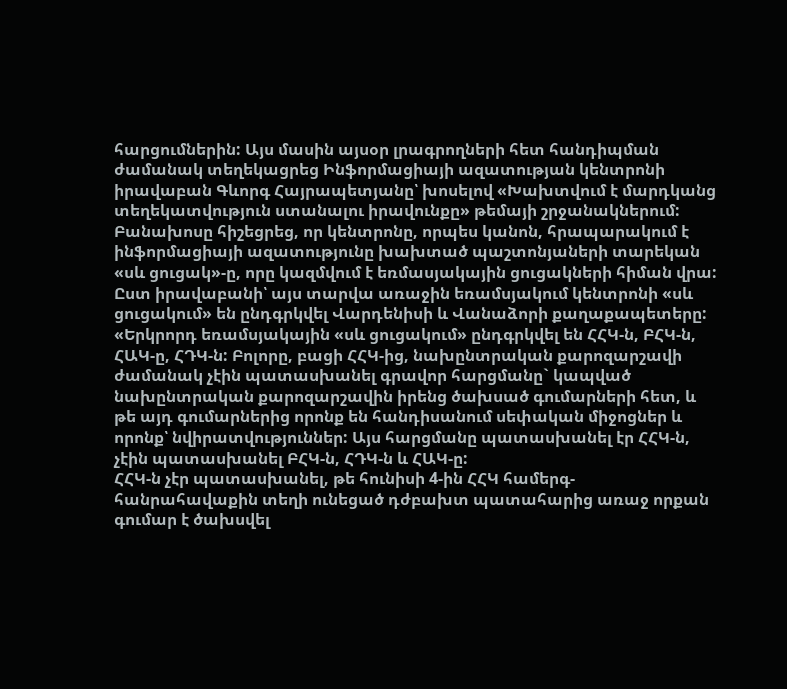հարցումներին: Այս մասին այսօր լրագրողների հետ հանդիպման ժամանակ տեղեկացրեց Ինֆորմացիայի ազատության կենտրոնի իրավաբան Գևորգ Հայրապետյանը՝ խոսելով «Խախտվում է մարդկանց տեղեկատվություն ստանալու իրավունքը» թեմայի շրջանակներում:
Բանախոսը հիշեցրեց, որ կենտրոնը, որպես կանոն, հրապարակում է ինֆորմացիայի ազատությունը խախտած պաշտոնյաների տարեկան «սև ցուցակ»-ը, որը կազմվում է եռմասյակային ցուցակների հիման վրա: Ըստ իրավաբանի՝ այս տարվա առաջին եռամսյակում կենտրոնի «սև ցուցակում» են ընդգրկվել Վարդենիսի և Վանաձորի քաղաքապետերը:
«Երկրորդ եռամսյակային «սև ցուցակում» ընդգրկվել են ՀՀԿ-ն, ԲՀԿ-ն, ՀԱԿ-ը, ՀԴԿ-ն: Բոլորը, բացի ՀՀԿ-ից, նախընտրական քարոզարշավի ժամանակ չէին պատասխանել գրավոր հարցմանը` կապված նախընտրական քարոզարշավին իրենց ծախսած գումարների հետ, և թե այդ գումարներից որոնք են հանդիսանում սեփական միջոցներ և որոնք՝ նվիրատվություններ: Այս հարցմանը պատասխանել էր ՀՀԿ-ն, չէին պատասխանել ԲՀԿ-ն, ՀԴԿ-ն և ՀԱԿ-ը:
ՀՀԿ-ն չէր պատասխանել, թե հունիսի 4-ին ՀՀԿ համերգ-հանրահավաքին տեղի ունեցած դժբախտ պատահարից առաջ որքան գումար է ծախսվել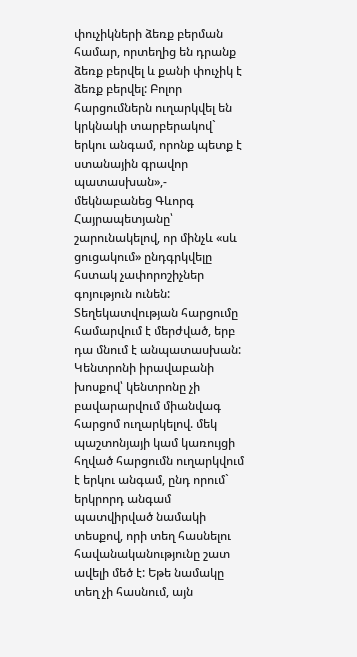փուչիկների ձեռք բերման համար, որտեղից են դրանք ձեռք բերվել և քանի փուչիկ է ձեռք բերվել: Բոլոր հարցումներն ուղարկվել են կրկնակի տարբերակով` երկու անգամ, որոնք պետք է ստանային գրավոր պատասխան»,- մեկնաբանեց Գևորգ Հայրապետյանը՝ շարունակելով, որ մինչև «սև ցուցակում» ընդգրկվելը հստակ չափորոշիչներ գոյություն ունեն:
Տեղեկատվության հարցումը համարվում է մերժված, երբ դա մնում է անպատասխան: Կենտրոնի իրավաբանի խոսքով՝ կենտրոնը չի բավարարվում միանվագ հարցոմ ուղարկելով. մեկ պաշտոնյայի կամ կառույցի հղված հարցումն ուղարկվում է երկու անգամ, ընդ որում` երկրորդ անգամ պատվիրված նամակի տեսքով, որի տեղ հասնելու հավանականությունը շատ ավելի մեծ է: Եթե նամակը տեղ չի հասնում, այն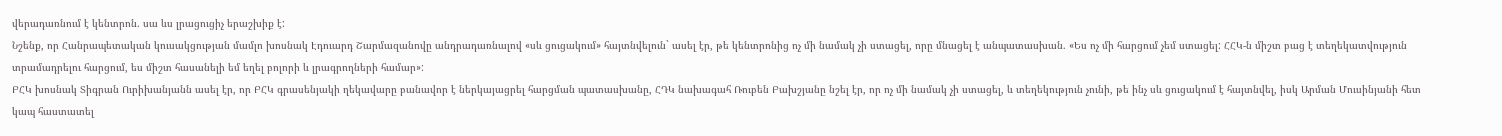վերադառնում է կենտրոն. սա ևս լրացուցիչ երաշխիք է:
Նշենք, որ Հանրապետական կուսակցության մամլո խոսնակ Էդուարդ Շարմազանովը անդրադառնալով «սև ցուցակում» հայտնվելուն` ասել էր, թե կենտրոնից ոչ մի նամակ չի ստացել, որը մնացել է անպատասխան. «Ես ոչ մի հարցում չեմ ստացել: ՀՀԿ-ն միշտ բաց է տեղեկատվություն տրամադրելու հարցում, ես միշտ հասանելի եմ եղել բոլորի և լրագրողների համար»:
ԲՀԿ խոսնակ Տիգրան Ուրիխանյանն ասել էր, որ ԲՀԿ գրասենյակի ղեկավարը բանավոր է ներկայացրել հարցման պատասխանը, ՀԴԿ նախագահ Ռուբեն Բախշյանը նշել էր, որ ոչ մի նամակ չի ստացել, և տեղեկություն չունի, թե ինչ սև ցուցակում է հայտնվել, իսկ Արման Մուսինյանի հետ կապ հաստատել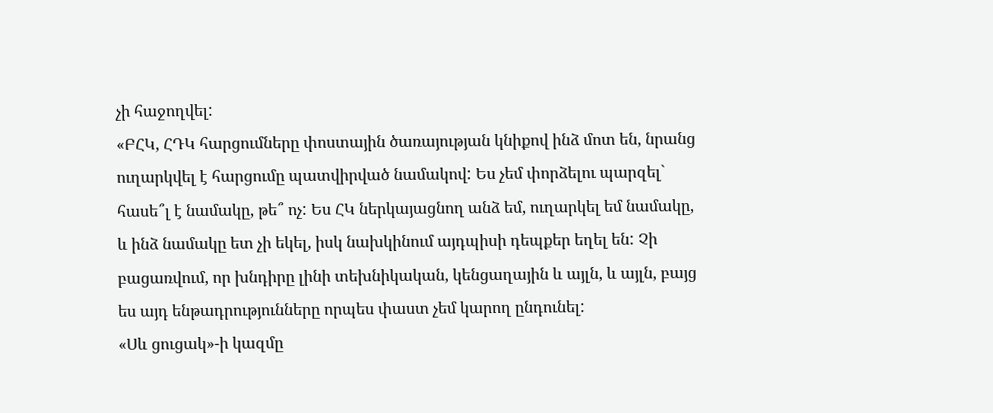չի հաջողվել:
«ԲՀԿ, ՀԴԿ հարցումները փոստային ծառայության կնիքով ինձ մոտ են, նրանց ուղարկվել է հարցումը պատվիրված նամակով: Ես չեմ փորձելու պարզել` հասե՞լ է նամակը, թե՞ ոչ: Ես ՀԿ ներկայացնող անձ եմ, ուղարկել եմ նամակը, և ինձ նամակը ետ չի եկել, իսկ նախկինում այդպիսի դեպքեր եղել են: Չի բացառվում, որ խնդիրը լինի տեխնիկական, կենցաղային և այլն, և այլն, բայց ես այդ ենթադրությունները որպես փաստ չեմ կարող ընդունել:
«Սև ցուցակ»-ի կազմը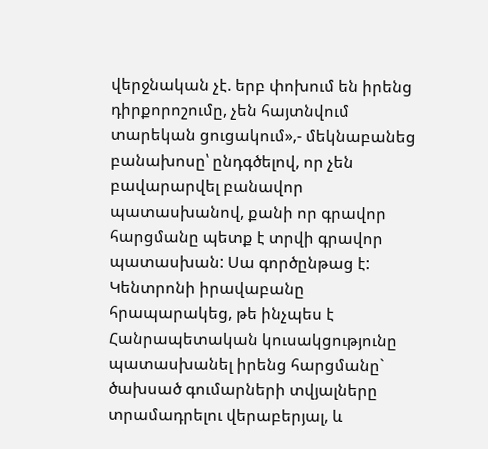վերջնական չէ. երբ փոխում են իրենց դիրքորոշումը, չեն հայտնվում տարեկան ցուցակում»,- մեկնաբանեց բանախոսը՝ ընդգծելով, որ չեն բավարարվել բանավոր պատասխանով, քանի որ գրավոր հարցմանը պետք է տրվի գրավոր պատասխան: Սա գործընթաց է:
Կենտրոնի իրավաբանը հրապարակեց, թե ինչպես է Հանրապետական կուսակցությունը պատասխանել իրենց հարցմանը` ծախսած գումարների տվյալները տրամադրելու վերաբերյալ, և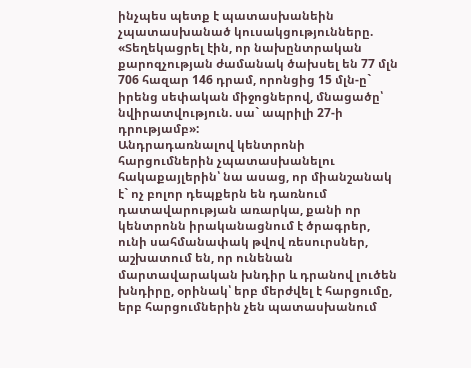ինչպես պետք է պատասխանեին չպատասխանած կուսակցությունները. «Տեղեկացրել էին, որ նախընտրական քարոզչության ժամանակ ծախսել են 77 մլն 706 հազար 146 դրամ, որոնցից 15 մլն-ը` իրենց սեփական միջոցներով, մնացածը՝ նվիրատվություն. սա` ապրիլի 27-ի դրությամբ»:
Անդրադառնալով կենտրոնի հարցումներին չպատասխանելու հակաքայլերին՝ նա ասաց, որ միանշանակ է` ոչ բոլոր դեպքերն են դառնում դատավարության առարկա, քանի որ կենտրոնն իրականացնում է ծրագրեր, ունի սահմանափակ թվով ռեսուրսներ, աշխատում են, որ ունենան մարտավարական խնդիր և դրանով լուծեն խնդիրը, օրինակ՝ երբ մերժվել է հարցումը, երբ հարցումներին չեն պատասխանում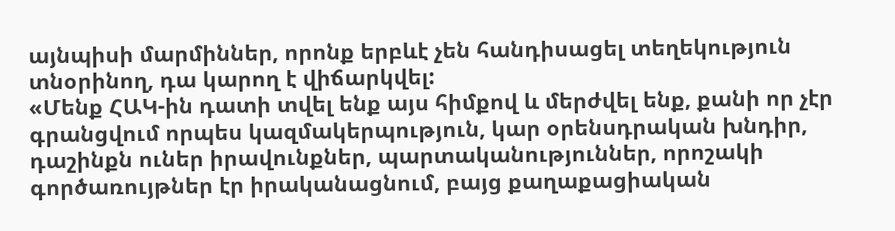այնպիսի մարմիններ, որոնք երբևէ չեն հանդիսացել տեղեկություն տնօրինող, դա կարող է վիճարկվել:
«Մենք ՀԱԿ-ին դատի տվել ենք այս հիմքով և մերժվել ենք, քանի որ չէր գրանցվում որպես կազմակերպություն, կար օրենսդրական խնդիր, դաշինքն ուներ իրավունքներ, պարտականություններ, որոշակի գործառույթներ էր իրականացնում, բայց քաղաքացիական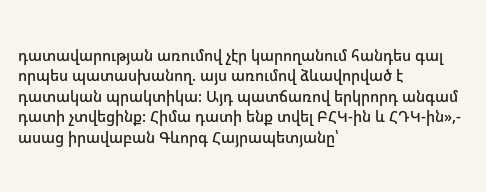դատավարության առումով չէր կարողանում հանդես գալ որպես պատասխանող. այս առումով ձևավորված է դատական պրակտիկա: Այդ պատճառով երկրորդ անգամ դատի չտվեցինք: Հիմա դատի ենք տվել ԲՀԿ-ին և ՀԴԿ-ին»,- ասաց իրավաբան Գևորգ Հայրապետյանը՝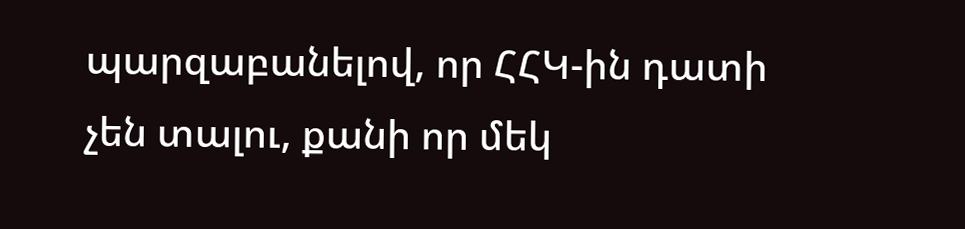պարզաբանելով, որ ՀՀԿ-ին դատի չեն տալու, քանի որ մեկ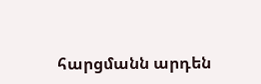հարցմանն արդեն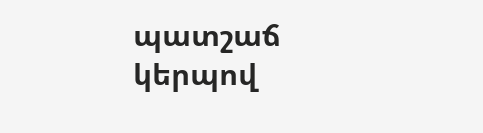պատշաճ կերպով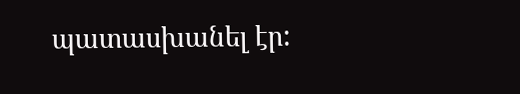պատասխանել էր: